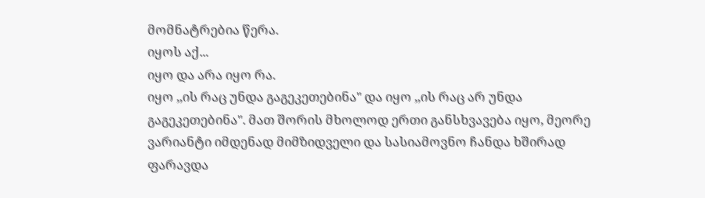მომნატრებია წერა.
იყოს აქ...
იყო და არა იყო რა.
იყო ,,ის რაც უნდა გაგეკეთებინა" და იყო ,,ის რაც არ უნდა გაგეკეთებინა". მათ შორის მხოლოდ ერთი განსხვავება იყო, მეორე ვარიანტი იმდენად მიმზიდველი და სასიამოვნო ჩანდა ხშირად ფარავდა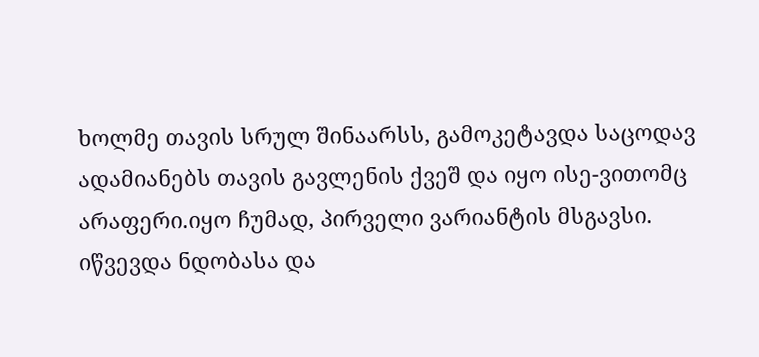ხოლმე თავის სრულ შინაარსს, გამოკეტავდა საცოდავ ადამიანებს თავის გავლენის ქვეშ და იყო ისე-ვითომც არაფერი.იყო ჩუმად, პირველი ვარიანტის მსგავსი. იწვევდა ნდობასა და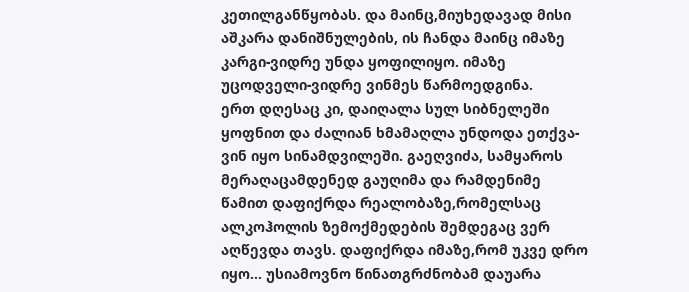კეთილგანწყობას. და მაინც,მიუხედავად მისი აშკარა დანიშნულების, ის ჩანდა მაინც იმაზე კარგი-ვიდრე უნდა ყოფილიყო. იმაზე უცოდველი-ვიდრე ვინმეს წარმოედგინა.
ერთ დღესაც კი, დაიღალა სულ სიბნელეში ყოფნით და ძალიან ხმამაღლა უნდოდა ეთქვა-ვინ იყო სინამდვილეში. გაეღვიძა, სამყაროს მერაღაცამდენედ გაუღიმა და რამდენიმე წამით დაფიქრდა რეალობაზე,რომელსაც ალკოჰოლის ზემოქმედების შემდეგაც ვერ აღწევდა თავს. დაფიქრდა იმაზე,რომ უკვე დრო იყო... უსიამოვნო წინათგრძნობამ დაუარა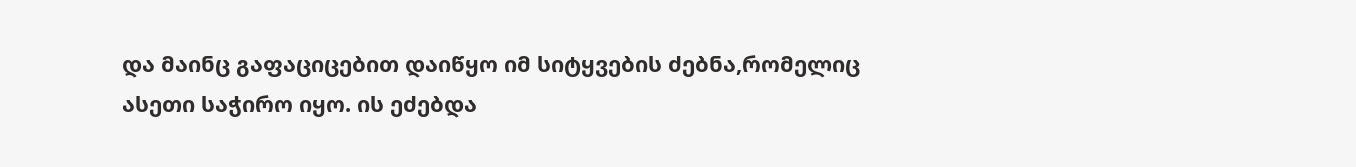და მაინც გაფაციცებით დაიწყო იმ სიტყვების ძებნა,რომელიც ასეთი საჭირო იყო. ის ეძებდა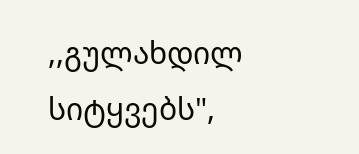,,გულახდილ სიტყვებს",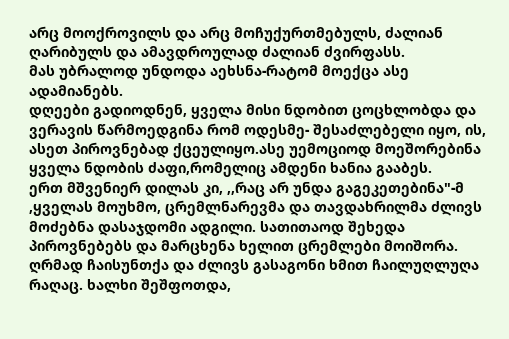არც მოოქროვილს და არც მოჩუქურთმებულს, ძალიან ღარიბულს და ამავდროულად ძალიან ძვირფასს.
მას უბრალოდ უნდოდა აეხსნა-რატომ მოექცა ასე ადამიანებს.
დღეები გადიოდნენ, ყველა მისი ნდობით ცოცხლობდა და ვერავის წარმოედგინა რომ ოდესმე- შესაძლებელი იყო, ის, ასეთ პიროვნებად ქცეულიყო.ასე უემოციოდ მოეშორებინა ყველა ნდობის ძაფი,რომელიც ამდენი ხანია გააბეს.
ერთ მშვენიერ დილას კი, ,,რაც არ უნდა გაგეკეთებინა"-მ ,ყველას მოუხმო, ცრემლნარევმა და თავდახრილმა ძლივს მოძებნა დასაჯდომი ადგილი. სათითაოდ შეხედა პიროვნებებს და მარცხენა ხელით ცრემლები მოიშორა. ღრმად ჩაისუნთქა და ძლივს გასაგონი ხმით ჩაილუღლუღა რაღაც. ხალხი შეშფოთდა,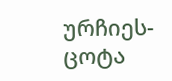ურჩიეს-ცოტა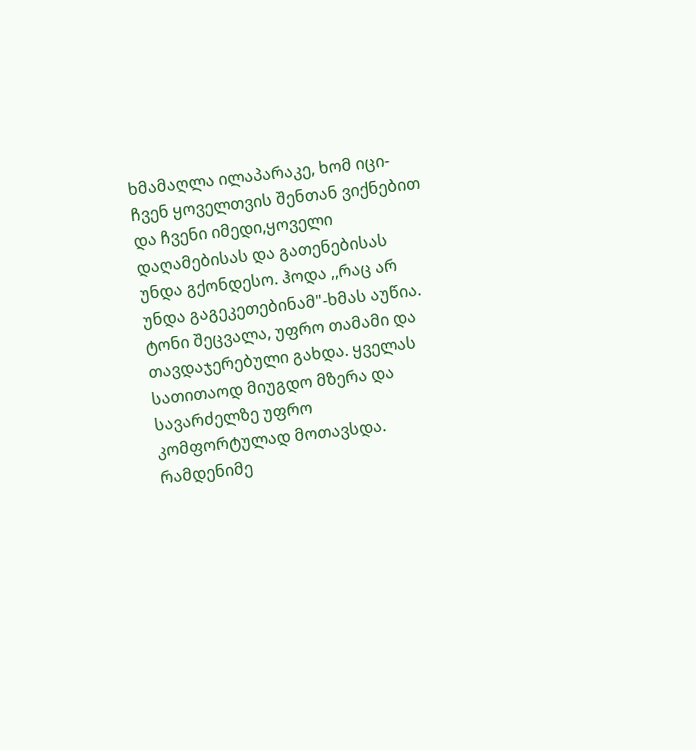ხმამაღლა ილაპარაკე, ხომ იცი-ჩვენ ყოველთვის შენთან ვიქნებით და ჩვენი იმედი,ყოველი დაღამებისას და გათენებისას უნდა გქონდესო. ჰოდა ,,რაც არ უნდა გაგეკეთებინამ"-ხმას აუწია. ტონი შეცვალა, უფრო თამამი და თავდაჯერებული გახდა. ყველას სათითაოდ მიუგდო მზერა და სავარძელზე უფრო კომფორტულად მოთავსდა.
რამდენიმე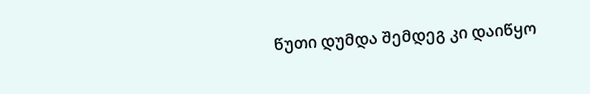წუთი დუმდა შემდეგ კი დაიწყო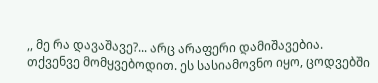,, მე რა დავაშავე?... არც არაფერი დამიშავებია. თქვენვე მომყვებოდით. ეს სასიამოვნო იყო, ცოდვებში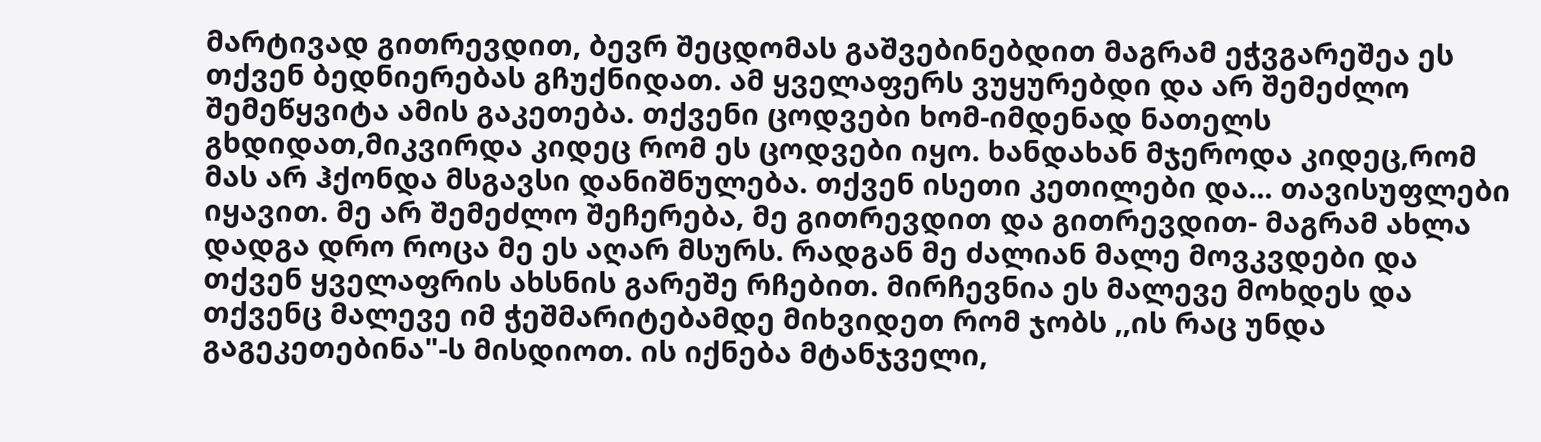მარტივად გითრევდით, ბევრ შეცდომას გაშვებინებდით მაგრამ ეჭვგარეშეა ეს თქვენ ბედნიერებას გჩუქნიდათ. ამ ყველაფერს ვუყურებდი და არ შემეძლო შემეწყვიტა ამის გაკეთება. თქვენი ცოდვები ხომ-იმდენად ნათელს გხდიდათ,მიკვირდა კიდეც რომ ეს ცოდვები იყო. ხანდახან მჯეროდა კიდეც,რომ მას არ ჰქონდა მსგავსი დანიშნულება. თქვენ ისეთი კეთილები და... თავისუფლები იყავით. მე არ შემეძლო შეჩერება, მე გითრევდით და გითრევდით- მაგრამ ახლა დადგა დრო როცა მე ეს აღარ მსურს. რადგან მე ძალიან მალე მოვკვდები და თქვენ ყველაფრის ახსნის გარეშე რჩებით. მირჩევნია ეს მალევე მოხდეს და თქვენც მალევე იმ ჭეშმარიტებამდე მიხვიდეთ რომ ჯობს ,,ის რაც უნდა გაგეკეთებინა"-ს მისდიოთ. ის იქნება მტანჯველი,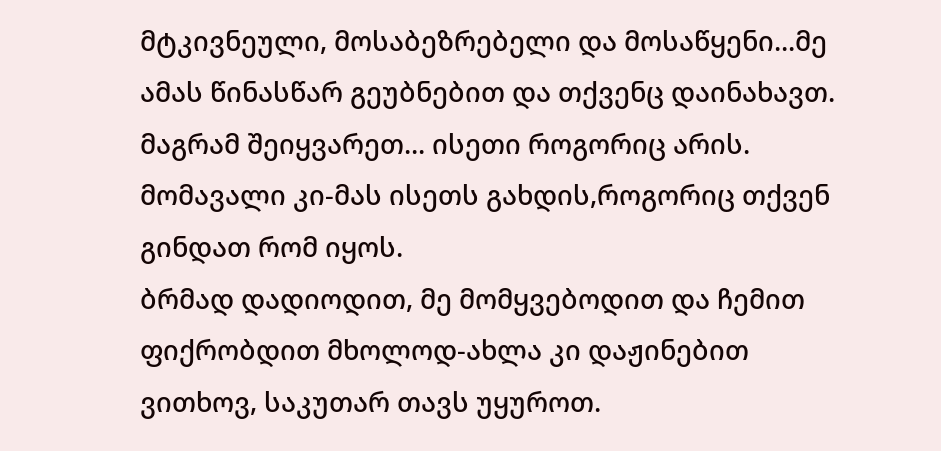მტკივნეული, მოსაბეზრებელი და მოსაწყენი...მე ამას წინასწარ გეუბნებით და თქვენც დაინახავთ. მაგრამ შეიყვარეთ... ისეთი როგორიც არის. მომავალი კი-მას ისეთს გახდის,როგორიც თქვენ გინდათ რომ იყოს.
ბრმად დადიოდით, მე მომყვებოდით და ჩემით ფიქრობდით მხოლოდ-ახლა კი დაჟინებით ვითხოვ, საკუთარ თავს უყუროთ.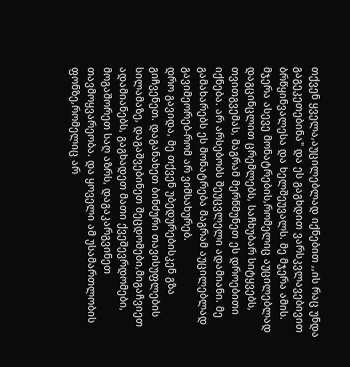თქვენ ყველა,აუცილებლად იქნებით ,,ის რაც უნდა გაგეკეთებინა" და ეს გაგხდით ვარსკვლავებივით ბრწყინვალესა და ხელშეუვალს. მე მჯერა ამის. მჯერა ასევე მონატრების,რომელიც აუცილებლად დაგცინცლით ცრემლებს, საჩხუბარ სიტყვებს, თვითგვემას, მაგრამ მერწმუნეთ ეს დროებითი იქნება. არ არსებობს შეუცვლელი ადამიანი. მე გამახარებს ეს მონატრება მაგრამ აუცილებლად გავიმეორებ-რომ არ ვიმსახურებ.
დრო გავიდა, მე თქვენ უბედურებისკენ გზა გიჩვენეთ. დაგანახეთ ბინძური თავისუფლების სილამაზე, დაგაშვებინეთ შეცდომები,მიგაჩვიეთ ადამიანებს, გაგხადეთ მათი ქვეშევრდომები, მოგაშორეთ საღ აზრს, დაგაკარგვინეთ თავმოყვარეობა. და ყოველი ამ უსამართლობის ფონზე,რომელიც არ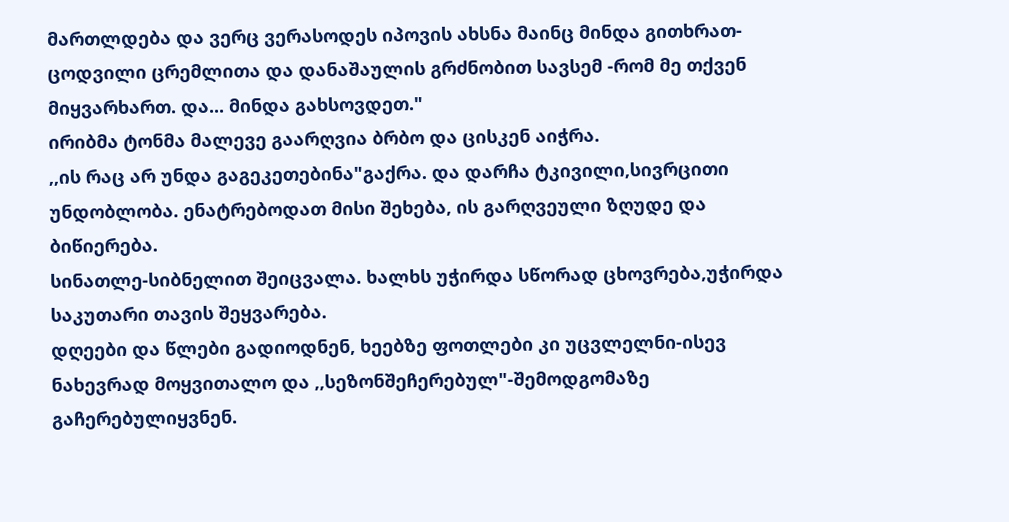მართლდება და ვერც ვერასოდეს იპოვის ახსნა მაინც მინდა გითხრათ-ცოდვილი ცრემლითა და დანაშაულის გრძნობით სავსემ -რომ მე თქვენ მიყვარხართ. და... მინდა გახსოვდეთ."
ირიბმა ტონმა მალევე გაარღვია ბრბო და ცისკენ აიჭრა.
,,ის რაც არ უნდა გაგეკეთებინა"გაქრა. და დარჩა ტკივილი,სივრცითი უნდობლობა. ენატრებოდათ მისი შეხება, ის გარღვეული ზღუდე და ბიწიერება.
სინათლე-სიბნელით შეიცვალა. ხალხს უჭირდა სწორად ცხოვრება,უჭირდა საკუთარი თავის შეყვარება.
დღეები და წლები გადიოდნენ, ხეებზე ფოთლები კი უცვლელნი-ისევ ნახევრად მოყვითალო და ,,სეზონშეჩერებულ"-შემოდგომაზე გაჩერებულიყვნენ.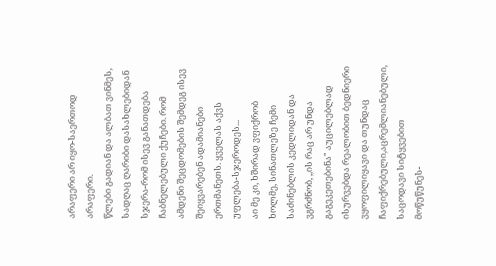არაფერი არ იყო-საერთოდ არაფერი.
წლები გადიან და ალბათ ვინმეს, სადღაც ღარიბი დასახლებიდან სჯერა-რომ ისევ განათდება ჩაბნელებული ქუჩები. რომ ამდენი შეცდომების შემდეგ ისევ შეიყვარებენ ადამიანები ერთმანეთს. ყველას აქვს უფლება-სჯეროდეს...
აი მე კი, ხშირად ვფიქრობ ხოლმე, სინათლეზე ჩემი საძინებლის კედლიდან და ვგრძნობ, ,,ის რაც არ უნდა გაგეკეთებინა" აუცილებლად ისურვებდა რეალობით ბედნიერი ვყოფილიყავი და თუნდაც ჩაფიქრებული,აცრემლიანებული, საცოდავი სიტყვებით მოწუწუნეს-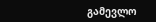გამევლო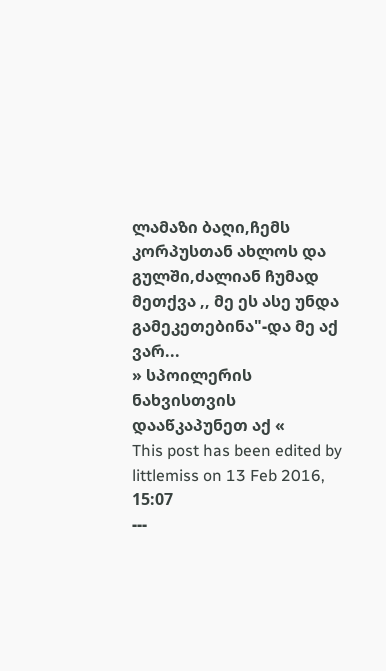ლამაზი ბაღი,ჩემს კორპუსთან ახლოს და გულში,ძალიან ჩუმად მეთქვა ,, მე ეს ასე უნდა გამეკეთებინა"-და მე აქ ვარ...
» სპოილერის ნახვისთვის დააწკაპუნეთ აქ «
This post has been edited by littlemiss on 13 Feb 2016, 15:07
---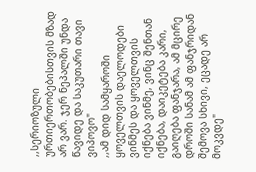,,სერიოზული ურთიერთობებისთვის მზად არ ვარ. ჯერ ნეპალში უნდა წავიდე და საკუთარი თავი ვიპოვო"
,,ამ დიდ სამყაროში ყოველთვის დაელოდები ვინმეს და ყოველთვის იქნება ვინმე, ვინც შენთან იქნება, დაიკეტება კარი, გაიღება ფანჯარა, ამ მცირე დროში სანამ ამ ფანჯრიდან შემოვა სხივი, ეცადე არ მოკვდე"